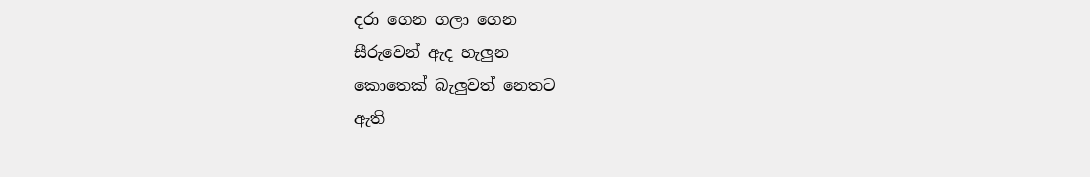දරා ගෙන ගලා ගෙන
සීරුවෙන් ඇද හැලුන
කොතෙක් බැලුවත් නෙතට
ඇති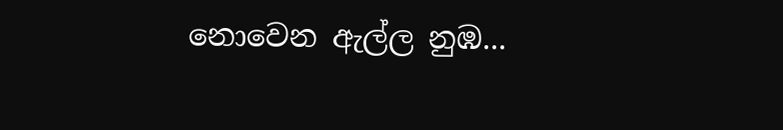නොවෙන ඇල්ල නුඹ...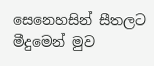සෙනෙහසින් සීතලට
මීදුමෙන් මුව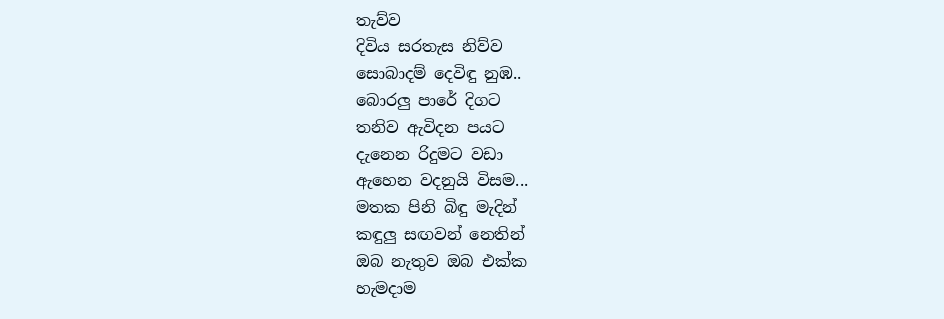තැව්ව
දිවිය සරතැස නිව්ව
සොබාදම් දෙවිඳු නුඹ..
බොරලු පාරේ දිගට
තනිව ඇවිදන පයට
දැනෙන රිදුමට වඩා
ඇහෙන වදනුයි විසම...
මතක පිනි බිඳු මැදින්
කඳුලු සඟවන් නෙතින්
ඔබ නැතුව ඔබ එක්ක
හැමදාම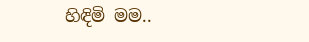හිඳිමි මම..